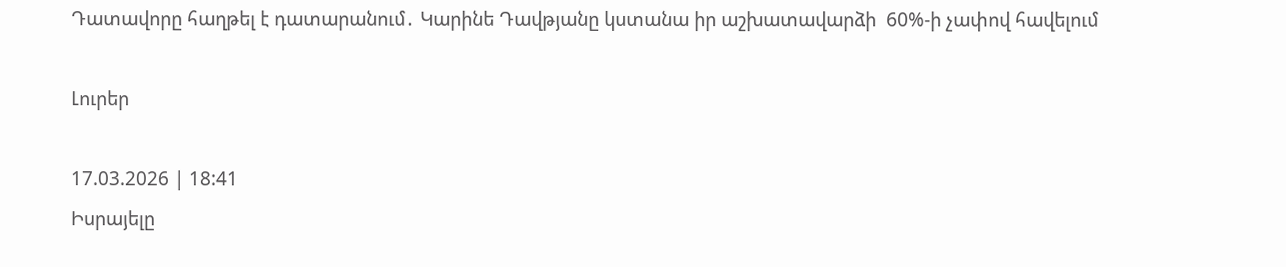Դատավորը հաղթել է դատարանում․ Կարինե Դավթյանը կստանա իր աշխատավարձի  60%-ի չափով հավելում

Լուրեր

17.03.2026 | 18:41
Իսրայելը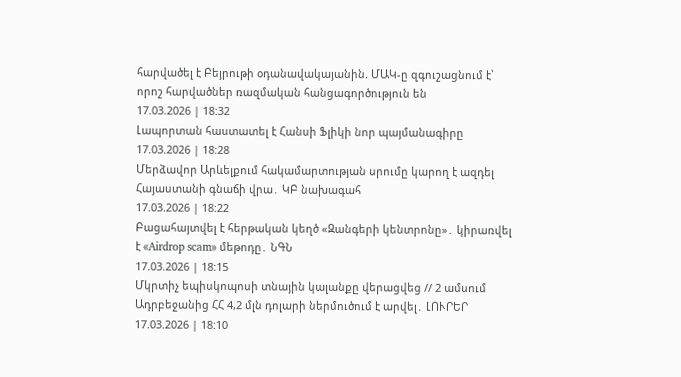հարվածել է Բեյրութի օդանավակայանին. ՄԱԿ-ը զգուշացնում է՝ որոշ հարվածներ ռազմական հանցագործություն են
17.03.2026 | 18:32
Լապորտան հաստատել է Հանսի Ֆլիկի նոր պայմանագիրը
17.03.2026 | 18:28
Մերձավոր Արևելքում հակամարտության սրումը կարող է ազդել Հայաստանի գնաճի վրա․ ԿԲ նախագահ
17.03.2026 | 18:22
Բացահայտվել է հերթական կեղծ «Զանգերի կենտրոնը»․ կիրառվել է «Airdrop scam» մեթոդը․ ՆԳՆ
17.03.2026 | 18:15
Մկրտիչ եպիսկոպոսի տնային կալանքը վերացվեց // 2 ամսում Ադրբեջանից ՀՀ 4,2 մլն դոլարի ներմուծում է արվել․ ԼՈՒՐԵՐ
17.03.2026 | 18:10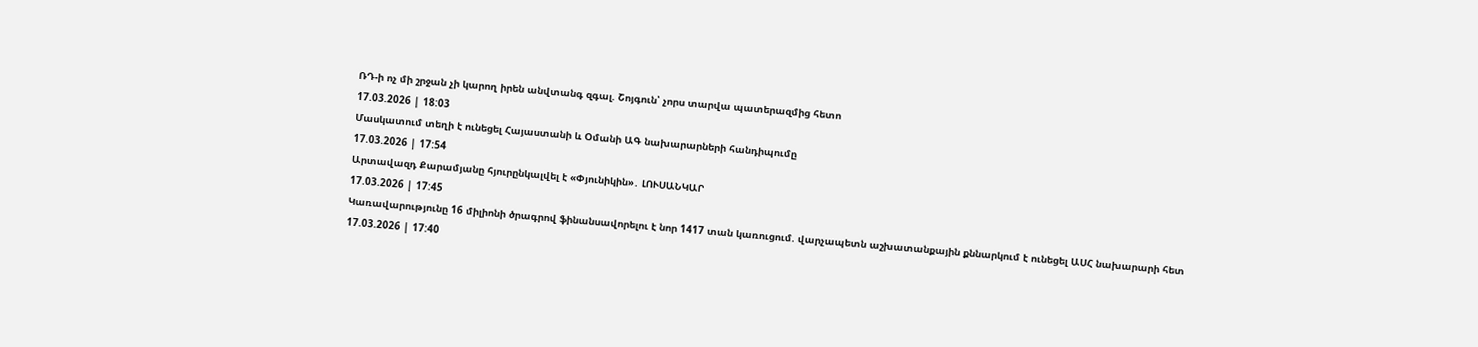ՌԴ-ի ոչ մի շրջան չի կարող իրեն անվտանգ զգալ. Շոյգուն՝ չորս տարվա պատերազմից հետո
17.03.2026 | 18:03
Մասկատում տեղի է ունեցել Հայաստանի և Օմանի ԱԳ նախարարների հանդիպումը
17.03.2026 | 17:54
Արտավազդ Քարամյանը հյուրընկալվել է «Փյունիկին»․ ԼՈՒՍԱՆԿԱՐ
17.03.2026 | 17:45
Կառավարությունը 16 միլիոնի ծրագրով ֆինանսավորելու է նոր 1417 տան կառուցում. վարչապետն աշխատանքային քննարկում է ունեցել ԱՍՀ նախարարի հետ
17.03.2026 | 17:40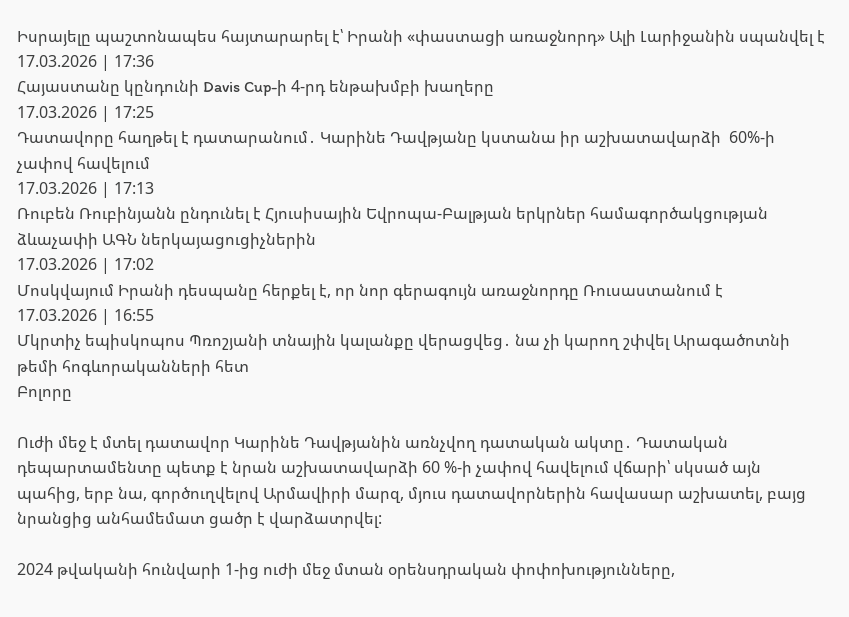Իսրայելը պաշտոնապես հայտարարել է՝ Իրանի «փաստացի առաջնորդ» Ալի Լարիջանին սպանվել է
17.03.2026 | 17:36
Հայաստանը կընդունի Davis Cup-ի 4-րդ ենթախմբի խաղերը
17.03.2026 | 17:25
Դատավորը հաղթել է դատարանում․ Կարինե Դավթյանը կստանա իր աշխատավարձի  60%-ի չափով հավելում
17.03.2026 | 17:13
Ռուբեն Ռուբինյանն ընդունել է Հյուսիսային Եվրոպա-Բալթյան երկրներ համագործակցության ձևաչափի ԱԳՆ ներկայացուցիչներին
17.03.2026 | 17:02
Մոսկվայում Իրանի դեսպանը հերքել է, որ նոր գերագույն առաջնորդը Ռուսաստանում է
17.03.2026 | 16:55
Մկրտիչ եպիսկոպոս Պռոշյանի տնային կալանքը վերացվեց․ նա չի կարող շփվել Արագածոտնի թեմի հոգևորականների հետ
Բոլորը

Ուժի մեջ է մտել դատավոր Կարինե Դավթյանին առնչվող դատական ակտը․ Դատական դեպարտամենտը պետք է նրան աշխատավարձի 60 %-ի չափով հավելում վճարի՝ սկսած այն պահից, երբ նա, գործուղվելով Արմավիրի մարզ, մյուս դատավորներին հավասար աշխատել, բայց նրանցից անհամեմատ ցածր է վարձատրվել:

2024 թվականի հունվարի 1-ից ուժի մեջ մտան օրենսդրական փոփոխությունները,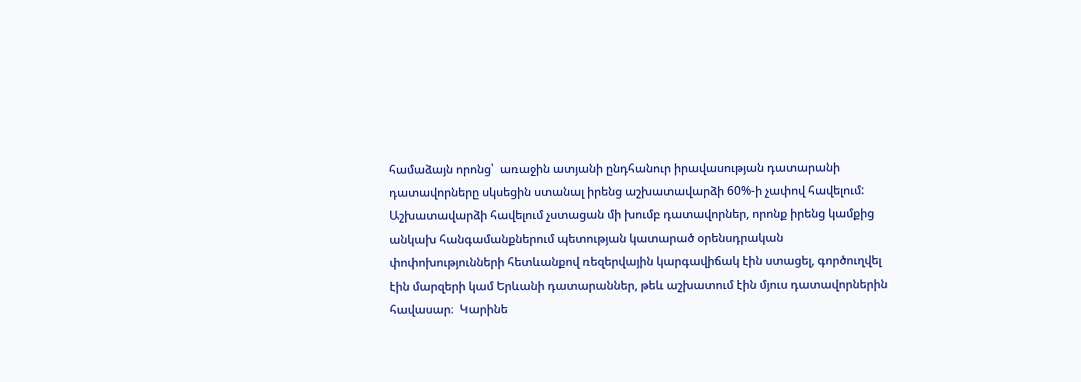համաձայն որոնց՝  առաջին ատյանի ընդհանուր իրավասության դատարանի դատավորները սկսեցին ստանալ իրենց աշխատավարձի 60%-ի չափով հավելում: Աշխատավարձի հավելում չստացան մի խումբ դատավորներ, որոնք իրենց կամքից անկախ հանգամանքներում պետության կատարած օրենսդրական փոփոխությունների հետևանքով ռեզերվային կարգավիճակ էին ստացել, գործուղվել էին մարզերի կամ Երևանի դատարաններ, թեև աշխատում էին մյուս դատավորներին հավասար։  Կարինե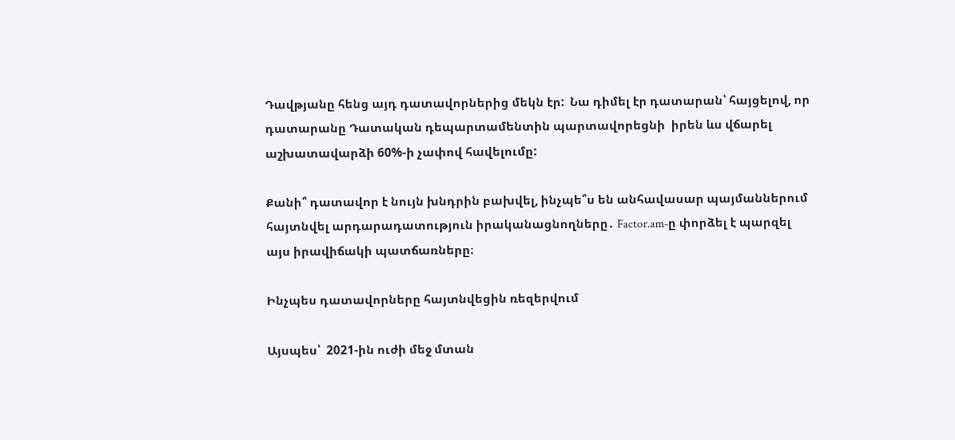Դավթյանը հենց այդ դատավորներից մեկն էր:  Նա դիմել էր դատարան՝ հայցելով, որ դատարանը Դատական դեպարտամենտին պարտավորեցնի  իրեն ևս վճարել աշխատավարձի 60%-ի չափով հավելումը:

Քանի՞ դատավոր է նույն խնդրին բախվել, ինչպե՞ս են անհավասար պայմաններում հայտնվել արդարադատություն իրականացնողները․ Factor.am-ը փորձել է պարզել այս իրավիճակի պատճառները։

Ինչպես դատավորները հայտնվեցին ռեզերվում

Այսպես՝  2021-ին ուժի մեջ մտան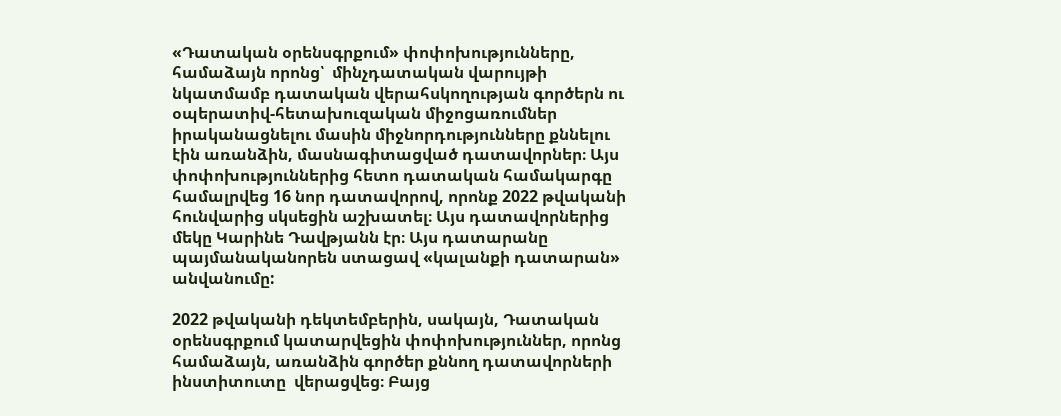«Դատական օրենսգրքում» փոփոխությունները, համաձայն որոնց՝  մինչդատական վարույթի նկատմամբ դատական վերահսկողության գործերն ու օպերատիվ-հետախուզական միջոցառումներ իրականացնելու մասին միջնորդությունները քննելու էին առանձին, մասնագիտացված դատավորներ։ Այս փոփոխություններից հետո դատական համակարգը համալրվեց 16 նոր դատավորով, որոնք 2022 թվականի հունվարից սկսեցին աշխատել։ Այս դատավորներից մեկը Կարինե Դավթյանն էր։ Այս դատարանը պայմանականորեն ստացավ «կալանքի դատարան» անվանումը:

2022 թվականի դեկտեմբերին, սակայն, Դատական օրենսգրքում կատարվեցին փոփոխություններ, որոնց համաձայն, առանձին գործեր քննող դատավորների ինստիտուտը  վերացվեց։ Բայց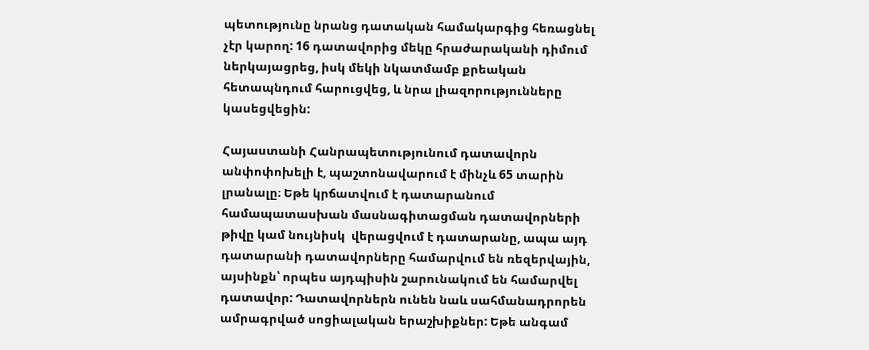պետությունը նրանց դատական համակարգից հեռացնել չէր կարող: 16 դատավորից մեկը հրաժարականի դիմում ներկայացրեց, իսկ մեկի նկատմամբ քրեական հետապնդում հարուցվեց, և նրա լիազորությունները կասեցվեցին:

Հայաստանի Հանրապետությունում դատավորն անփոփոխելի է, պաշտոնավարում է մինչև 65 տարին լրանալը։ Եթե կրճատվում է դատարանում համապատասխան մասնագիտացման դատավորների թիվը կամ նույնիսկ  վերացվում է դատարանը, ապա այդ դատարանի դատավորները համարվում են ռեզերվային, այսինքն՝ որպես այդպիսին շարունակում են համարվել դատավոր: Դատավորներն ունեն նաև սահմանադրորեն ամրագրված սոցիալական երաշխիքներ: Եթե անգամ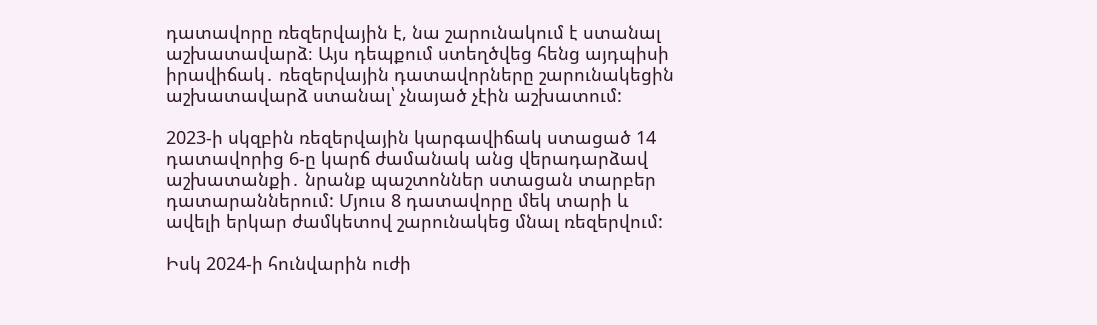դատավորը ռեզերվային է, նա շարունակում է ստանալ աշխատավարձ։ Այս դեպքում ստեղծվեց հենց այդպիսի իրավիճակ․ ռեզերվային դատավորները շարունակեցին աշխատավարձ ստանալ՝ չնայած չէին աշխատում:

2023-ի սկզբին ռեզերվային կարգավիճակ ստացած 14 դատավորից 6-ը կարճ ժամանակ անց վերադարձավ աշխատանքի․ նրանք պաշտոններ ստացան տարբեր դատարաններում: Մյուս 8 դատավորը մեկ տարի և ավելի երկար ժամկետով շարունակեց մնալ ռեզերվում:

Իսկ 2024-ի հունվարին ուժի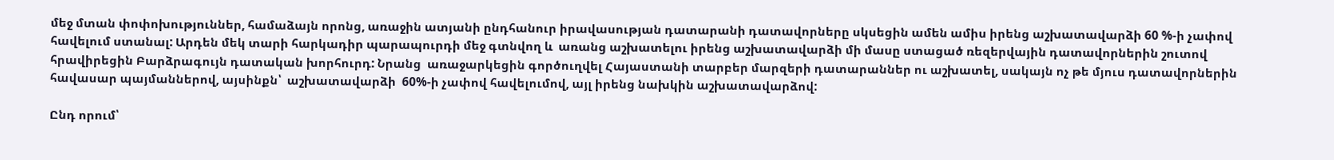մեջ մտան փոփոխություններ, համաձայն որոնց, առաջին ատյանի ընդհանուր իրավասության դատարանի դատավորները սկսեցին ամեն ամիս իրենց աշխատավարձի 60 %-ի չափով  հավելում ստանալ: Արդեն մեկ տարի հարկադիր պարապուրդի մեջ գտնվող և  առանց աշխատելու իրենց աշխատավարձի մի մասը ստացած ռեզերվային դատավորներին շուտով հրավիրեցին Բարձրագույն դատական խորհուրդ: Նրանց  առաջարկեցին գործուղվել Հայաստանի տարբեր մարզերի դատարաններ ու աշխատել, սակայն ոչ թե մյուս դատավորներին հավասար պայմաններով, այսինքն՝  աշխատավարձի  60%-ի չափով հավելումով, այլ իրենց նախկին աշխատավարձով:

Ընդ որում՝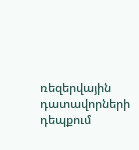ռեզերվային դատավորների դեպքում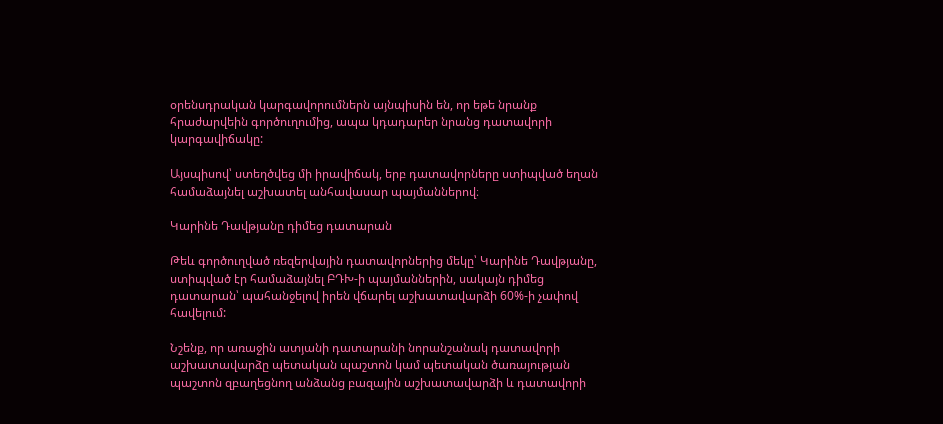օրենսդրական կարգավորումներն այնպիսին են, որ եթե նրանք հրաժարվեին գործուղումից, ապա կդադարեր նրանց դատավորի կարգավիճակը:

Այսպիսով՝ ստեղծվեց մի իրավիճակ, երբ դատավորները ստիպված եղան համաձայնել աշխատել անհավասար պայմաններով։

Կարինե Դավթյանը դիմեց դատարան

Թեև գործուղված ռեզերվային դատավորներից մեկը՝ Կարինե Դավթյանը, ստիպված էր համաձայնել ԲԴԽ-ի պայմաններին, սակայն դիմեց դատարան՝ պահանջելով իրեն վճարել աշխատավարձի 60%-ի չափով հավելում:

Նշենք, որ առաջին ատյանի դատարանի նորանշանակ դատավորի աշխատավարձը պետական պաշտոն կամ պետական ծառայության պաշտոն զբաղեցնող անձանց բազային աշխատավարձի և դատավորի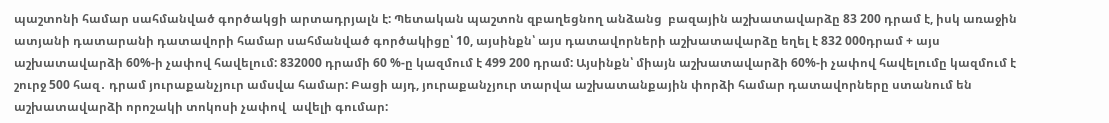պաշտոնի համար սահմանված գործակցի արտադրյալն է: Պետական պաշտոն զբաղեցնող անձանց  բազային աշխատավարձը 83 200 դրամ է, իսկ առաջին ատյանի դատարանի դատավորի համար սահմանված գործակիցը՝ 10, այսինքն՝ այս դատավորների աշխատավարձը եղել է 832 000դրամ + այս աշխատավարձի 60%-ի չափով հավելում: 832000 դրամի 60 %-ը կազմում է 499 200 դրամ: Այսինքն՝ միայն աշխատավարձի 60%-ի չափով հավելումը կազմում է շուրջ 500 հազ․ դրամ յուրաքանչյուր ամսվա համար: Բացի այդ, յուրաքանչյուր տարվա աշխատանքային փորձի համար դատավորները ստանում են աշխատավարձի որոշակի տոկոսի չափով  ավելի գումար: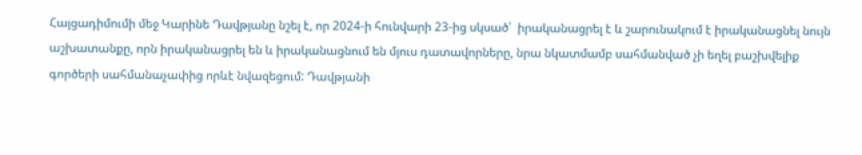Հայցադիմումի մեջ Կարինե Դավթյանը նշել է, որ 2024-ի հունվարի 23-ից սկսած՝  իրականացրել է և շարունակում է իրականացնել նույն աշխատանքը, որն իրականացրել են և իրականացնում են մյուս դատավորները, նրա նկատմամբ սահմանված չի եղել բաշխվելիք գործերի սահմանաչափից որևէ նվազեցում: Դավթյանի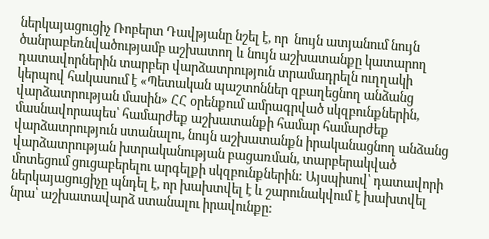ներկայացուցիչ Ռոբերտ Դավթյանը նշել է, որ  նույն ատյանում նույն ծանրաբեռնվածությամբ աշխատող և նույն աշխատանքը կատարող դատավորներին տարբեր վարձատրություն տրամադրելն ուղղակի կերպով հակասում է «Պետական պաշտոններ զբաղեցնող անձանց վարձատրության մասին» ՀՀ օրենքում ամրագրված սկզբունքներին, մասնավորապես՝ համարժեք աշխատանքի համար համարժեք վարձատրություն ստանալու, նույն աշխատանքն իրականացնող անձանց վարձատրության խտրականության բացառման, տարբերակված մոտեցում ցուցաբերելու արգելքի սկզբունքներին: Այսպիսով՝ դատավորի ներկայացուցիչը պնդել է, որ խախտվել է և շարունակվում է խախտվել նրա՝ աշխատավարձ ստանալու իրավունքը: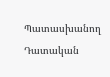Պատասխանող Դատական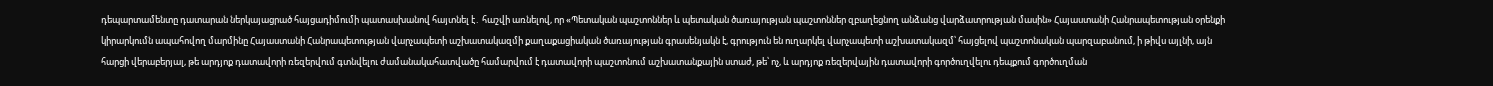դեպարտամենտը դատարան ներկայացրած հայցադիմումի պատասխանով հայտնել է․ հաշվի առնելով, որ «Պետական պաշտոններ և պետական ծառայության պաշտոններ զբաղեցնող անձանց վարձատրության մասին» Հայաստանի Հանրապետության օրենքի կիրարկումն ապահովող մարմինը Հայաստանի Հանրապետության վարչապետի աշխատակազմի քաղաքացիական ծառայության գրասենյակն է, գրություն են ուղարկել վարչապետի աշխատակազմ՝ հայցելով պաշտոնական պարզաբանում, ի թիվս այլնի, այն հարցի վերաբերյալ, թե արդյոք դատավորի ռեզերվում գտնվելու ժամանակահատվածը համարվում է դատավորի պաշտոնում աշխատանքային ստաժ, թե՝ ոչ, և արդյոք ռեզերվային դատավորի գործուղվելու դեպքում գործուղման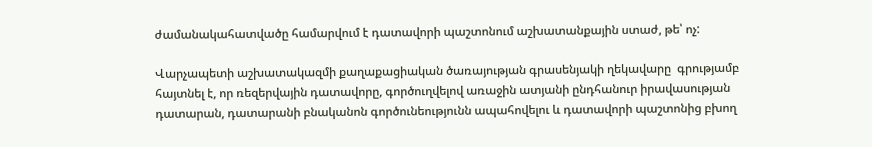ժամանակահատվածը համարվում է դատավորի պաշտոնում աշխատանքային ստաժ, թե՝ ոչ:

Վարչապետի աշխատակազմի քաղաքացիական ծառայության գրասենյակի ղեկավարը  գրությամբ հայտնել է, որ ռեզերվային դատավորը, գործուղվելով առաջին ատյանի ընդհանուր իրավասության դատարան, դատարանի բնականոն գործունեությունն ապահովելու և դատավորի պաշտոնից բխող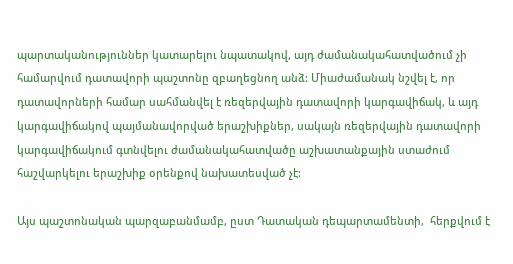պարտականություններ կատարելու նպատակով, այդ ժամանակահատվածում չի համարվում դատավորի պաշտոնը զբաղեցնող անձ: Միաժամանակ նշվել է, որ դատավորների համար սահմանվել է ռեզերվային դատավորի կարգավիճակ, և այդ կարգավիճակով պայմանավորված երաշխիքներ, սակայն ռեզերվային դատավորի կարգավիճակում գտնվելու ժամանակահատվածը աշխատանքային ստաժում հաշվարկելու երաշխիք օրենքով նախատեսված չէ:

Այս պաշտոնական պարզաբանմամբ, ըստ Դատական դեպարտամենտի,  հերքվում է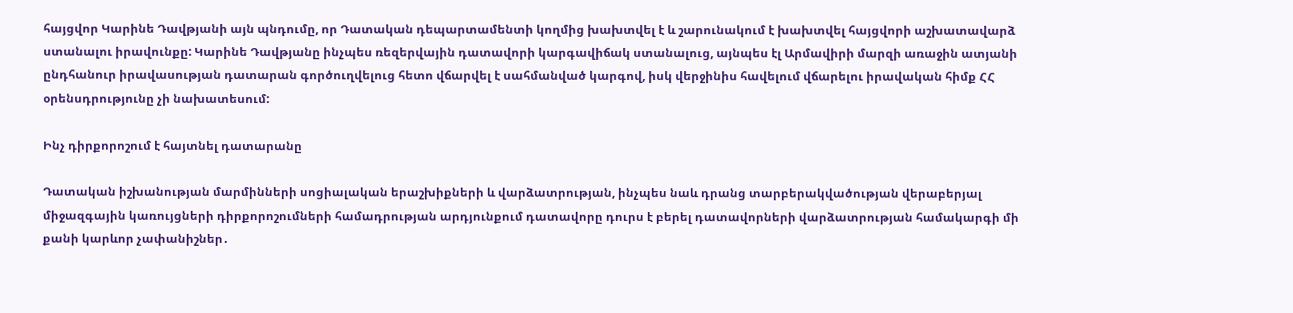հայցվոր Կարինե Դավթյանի այն պնդումը, որ Դատական դեպարտամենտի կողմից խախտվել է և շարունակում է խախտվել հայցվորի աշխատավարձ ստանալու իրավունքը: Կարինե Դավթյանը ինչպես ռեզերվային դատավորի կարգավիճակ ստանալուց, այնպես էլ Արմավիրի մարզի առաջին ատյանի ընդհանուր իրավասության դատարան գործուղվելուց հետո վճարվել է սահմանված կարգով, իսկ վերջինիս հավելում վճարելու իրավական հիմք ՀՀ օրենսդրությունը չի նախատեսում:

Ինչ դիրքորոշում է հայտնել դատարանը

Դատական իշխանության մարմինների սոցիալական երաշխիքների և վարձատրության, ինչպես նաև դրանց տարբերակվածության վերաբերյալ միջազգային կառույցների դիրքորոշումների համադրության արդյունքում դատավորը դուրս է բերել դատավորների վարձատրության համակարգի մի քանի կարևոր չափանիշներ․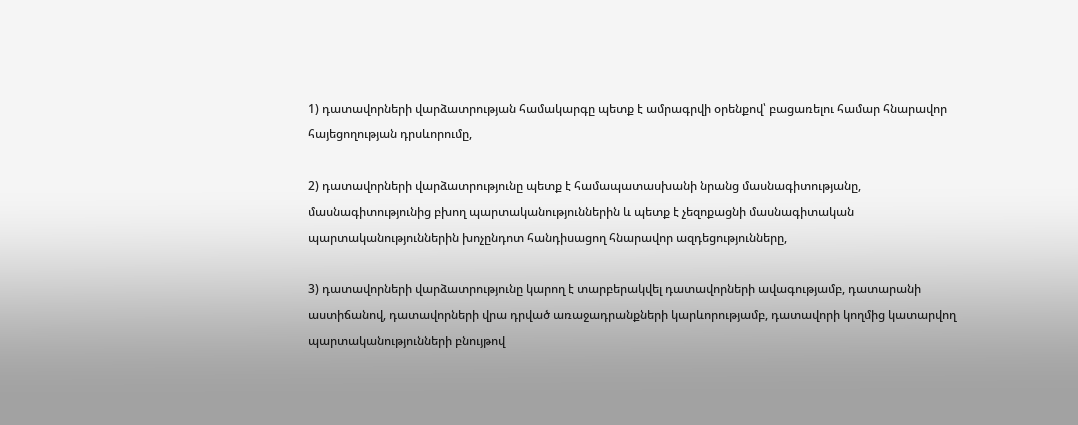1) դատավորների վարձատրության համակարգը պետք է ամրագրվի օրենքով՝ բացառելու համար հնարավոր հայեցողության դրսևորումը,

2) դատավորների վարձատրությունը պետք է համապատասխանի նրանց մասնագիտությանը, մասնագիտությունից բխող պարտականություններին և պետք է չեզոքացնի մասնագիտական պարտականություններին խոչընդոտ հանդիսացող հնարավոր ազդեցությունները,

3) դատավորների վարձատրությունը կարող է տարբերակվել դատավորների ավագությամբ, դատարանի աստիճանով, դատավորների վրա դրված առաջադրանքների կարևորությամբ, դատավորի կողմից կատարվող պարտականությունների բնույթով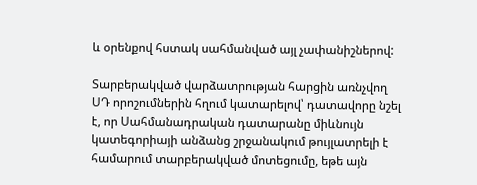և օրենքով հստակ սահմանված այլ չափանիշներով:

Տարբերակված վարձատրության հարցին առնչվող ՍԴ որոշումներին հղում կատարելով՝ դատավորը նշել է, որ Սահմանադրական դատարանը միևնույն կատեգորիայի անձանց շրջանակում թույլատրելի է համարում տարբերակված մոտեցումը, եթե այն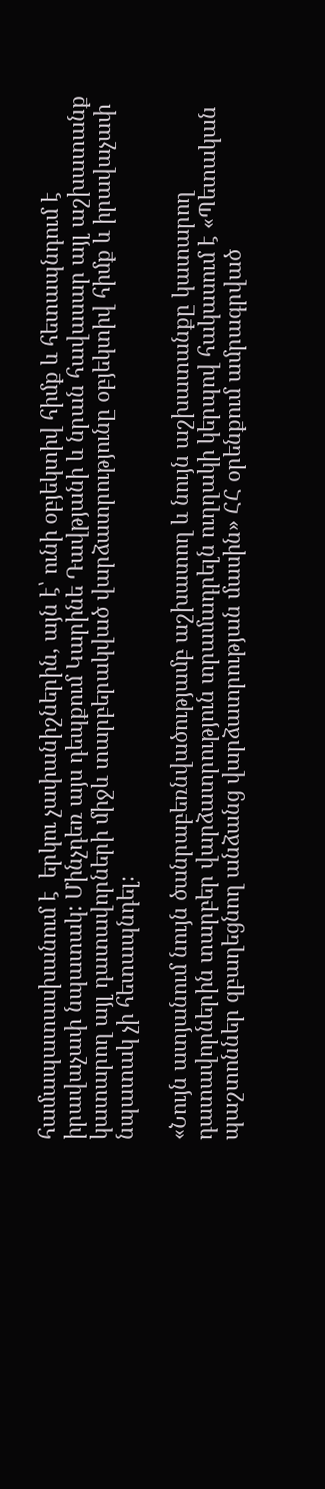համապատասխանում է  երկու չափանիշներին, այն է՝ ունի օբյեկտիվ հիմք և հետապնդում է իրավաչափ նպատակ: Մինչդեռ այս դեպքում Կարինե Դավթյանի և նրան հավասար այլ աշխատանք կատարող այլ դատավորների միջև տարբերակված վարձատրությունը օբյեկտիվ հիմք և իրավաչափ նպատակ չի հետապնդել։

«Նույն ատյանում նույն ծանրաբեռնվածությամբ աշխատող և նույն աշխատանքը կատարող դատավորներին տարբեր վարձատրություն տրամադրելն ուղղակի կերպով հակասում է «Պետական պաշտոններ զբաղեցնող անձանց վարձատրության մասին» ՀՀ օրենքում ամրագրված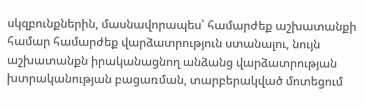սկզբունքներին, մասնավորապես՝ համարժեք աշխատանքի համար համարժեք վարձատրություն ստանալու, նույն աշխատանքն իրականացնող անձանց վարձատրության խտրականության բացառման, տարբերակված մոտեցում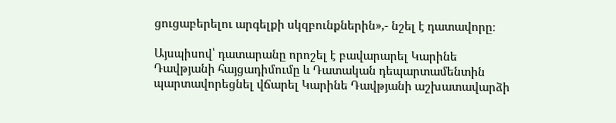ցուցաբերելու արգելքի սկզբունքներին»,- նշել է դատավորը։

Այսպիսով՝ դատարանը որոշել է բավարարել Կարինե Դավթյանի հայցադիմումը և Դատական դեպարտամենտին պարտավորեցնել վճարել Կարինե Դավթյանի աշխատավարձի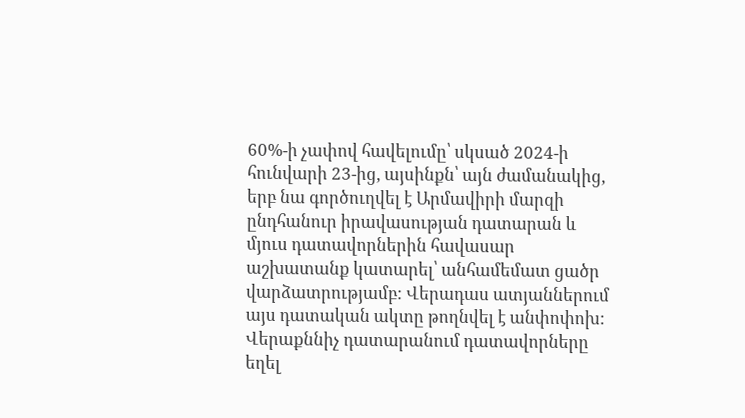60%-ի չափով հավելումը՝ սկսած 2024-ի հունվարի 23-ից, այսինքն՝ այն ժամանակից, երբ նա գործուղվել է Արմավիրի մարզի ընդհանուր իրավասության դատարան և մյուս դատավորներին հավասար աշխատանք կատարել՝ անհամեմատ ցածր վարձատրությամբ: Վերադաս ատյաններում այս դատական ակտը թողնվել է անփոփոխ: Վերաքննիչ դատարանում դատավորները եղել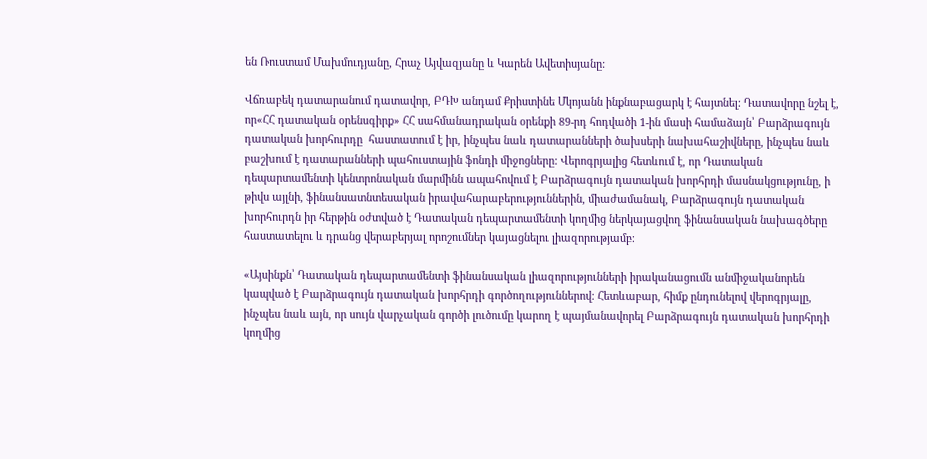են Ռուստամ Մախմուդյանը, Հրաչ Այվազյանը և Կարեն Ավետիսյանը:

Վճռաբեկ դատարանում դատավոր, ԲԴԽ անդամ Քրիստինե Մկոյանն ինքնաբացարկ է հայտնել: Դատավորը նշել է, որ«ՀՀ դատական օրենսգիրք» ՀՀ սահմանադրական օրենքի 89-րդ հոդվածի 1-ին մասի համաձայն՝ Բարձրագույն դատական խորհուրդը  հաստատում է իր, ինչպես նաև դատարանների ծախսերի նախահաշիվները, ինչպես նաև  բաշխում է դատարանների պահուստային ֆոնդի միջոցները: Վերոգրյալից հետևում է, որ Դատական դեպարտամենտի կենտրոնական մարմինն ապահովում է Բարձրագույն դատական խորհրդի մասնակցությունը, ի թիվս այլնի, ֆինանսատնտեսական իրավահարաբերություններին, միաժամանակ, Բարձրագույն դատական խորհուրդն իր հերթին օժտված է Դատական դեպարտամենտի կողմից ներկայացվող ֆինանսական նախագծերը հաստատելու և դրանց վերաբերյալ որոշումներ կայացնելու լիազորությամբ։

«Այսինքն՝ Դատական դեպարտամենտի ֆինանսական լիազորությունների իրականացումն անմիջականորեն կապված է Բարձրագույն դատական խորհրդի գործողություններով։ Հետևաբար, հիմք ընդունելով վերոգրյալը, ինչպես նաև այն, որ սույն վարչական գործի լուծումը կարող է պայմանավորել Բարձրագույն դատական խորհրդի կողմից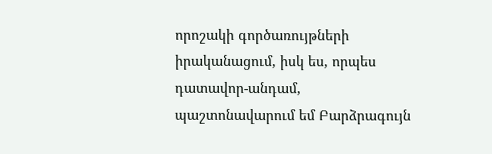որոշակի գործառույթների իրականացում, իսկ ես, որպես դատավոր-անդամ, պաշտոնավարում եմ Բարձրագույն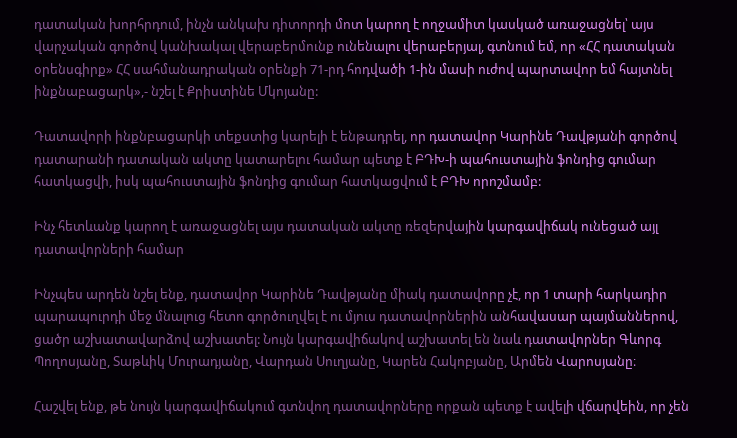դատական խորհրդում, ինչն անկախ դիտորդի մոտ կարող է ողջամիտ կասկած առաջացնել՝ այս վարչական գործով կանխակալ վերաբերմունք ունենալու վերաբերյալ, գտնում եմ, որ «ՀՀ դատական օրենսգիրք» ՀՀ սահմանադրական օրենքի 71-րդ հոդվածի 1-ին մասի ուժով պարտավոր եմ հայտնել ինքնաբացարկ»,- նշել է Քրիստինե Մկոյանը:

Դատավորի ինքնբացարկի տեքստից կարելի է ենթադրել, որ դատավոր Կարինե Դավթյանի գործով դատարանի դատական ակտը կատարելու համար պետք է ԲԴԽ-ի պահուստային ֆոնդից գումար հատկացվի, իսկ պահուստային ֆոնդից գումար հատկացվում է ԲԴԽ որոշմամբ:

Ինչ հետևանք կարող է առաջացնել այս դատական ակտը ռեզերվային կարգավիճակ ունեցած այլ դատավորների համար

Ինչպես արդեն նշել ենք, դատավոր Կարինե Դավթյանը միակ դատավորը չէ, որ 1 տարի հարկադիր պարապուրդի մեջ մնալուց հետո գործուղվել է ու մյուս դատավորներին անհավասար պայմաններով, ցածր աշխատավարձով աշխատել: Նույն կարգավիճակով աշխատել են նաև դատավորներ Գևորգ Պողոսյանը, Տաթևիկ Մուրադյանը, Վարդան Սուղյանը, Կարեն Հակոբյանը, Արմեն Վարոսյանը։

Հաշվել ենք, թե նույն կարգավիճակում գտնվող դատավորները որքան պետք է ավելի վճարվեին, որ չեն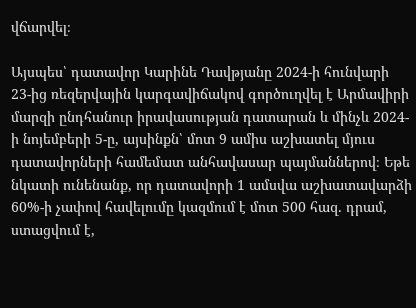վճարվել։

Այսպես՝ դատավոր Կարինե Դավթյանը 2024-ի հունվարի 23-ից ռեզերվային կարգավիճակով գործուղվել է Արմավիրի մարզի ընդհանուր իրավասության դատարան և մինչև 2024-ի նոյեմբերի 5-ը, այսինքն՝ մոտ 9 ամիս աշխատել մյուս դատավորների համեմատ անհավասար պայմաններով։ Եթե նկատի ունենանք, որ դատավորի 1 ամսվա աշխատավարձի 60%-ի չափով հավելումը կազմում է մոտ 500 հազ․ դրամ, ստացվում է,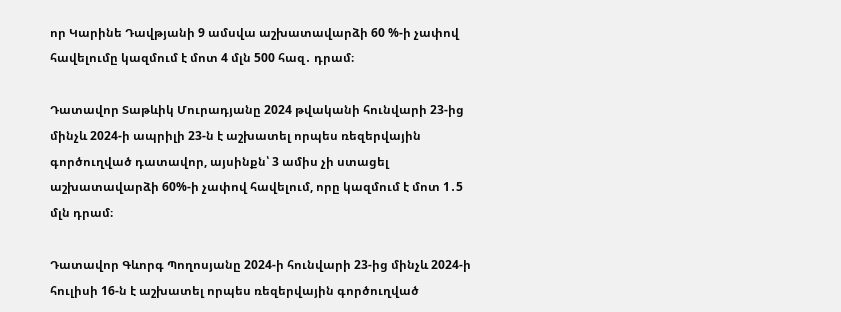որ Կարինե Դավթյանի 9 ամսվա աշխատավարձի 60 %-ի չափով հավելումը կազմում է մոտ 4 մլն 500 հազ․ դրամ։

Դատավոր Տաթևիկ Մուրադյանը 2024 թվականի հունվարի 23-ից մինչև 2024-ի ապրիլի 23-ն է աշխատել որպես ռեզերվային գործուղված դատավոր, այսինքն՝ 3 ամիս չի ստացել աշխատավարձի 60%-ի չափով հավելում, որը կազմում է մոտ 1․5 մլն դրամ։

Դատավոր Գևորգ Պողոսյանը 2024-ի հունվարի 23-ից մինչև 2024-ի հուլիսի 16-ն է աշխատել որպես ռեզերվային գործուղված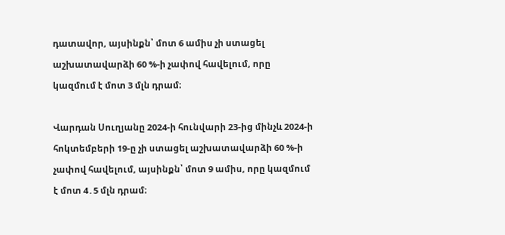դատավոր, այսինքն՝ մոտ 6 ամիս չի ստացել աշխատավարձի 60 %-ի չափով հավելում, որը կազմում է մոտ 3 մլն դրամ։

Վարդան Սուղյանը 2024-ի հունվարի 23-ից մինչև 2024-ի հոկտեմբերի 19-ը չի ստացել աշխատավարձի 60 %-ի չափով հավելում, այսինքն՝ մոտ 9 ամիս, որը կազմում է մոտ 4․5 մլն դրամ։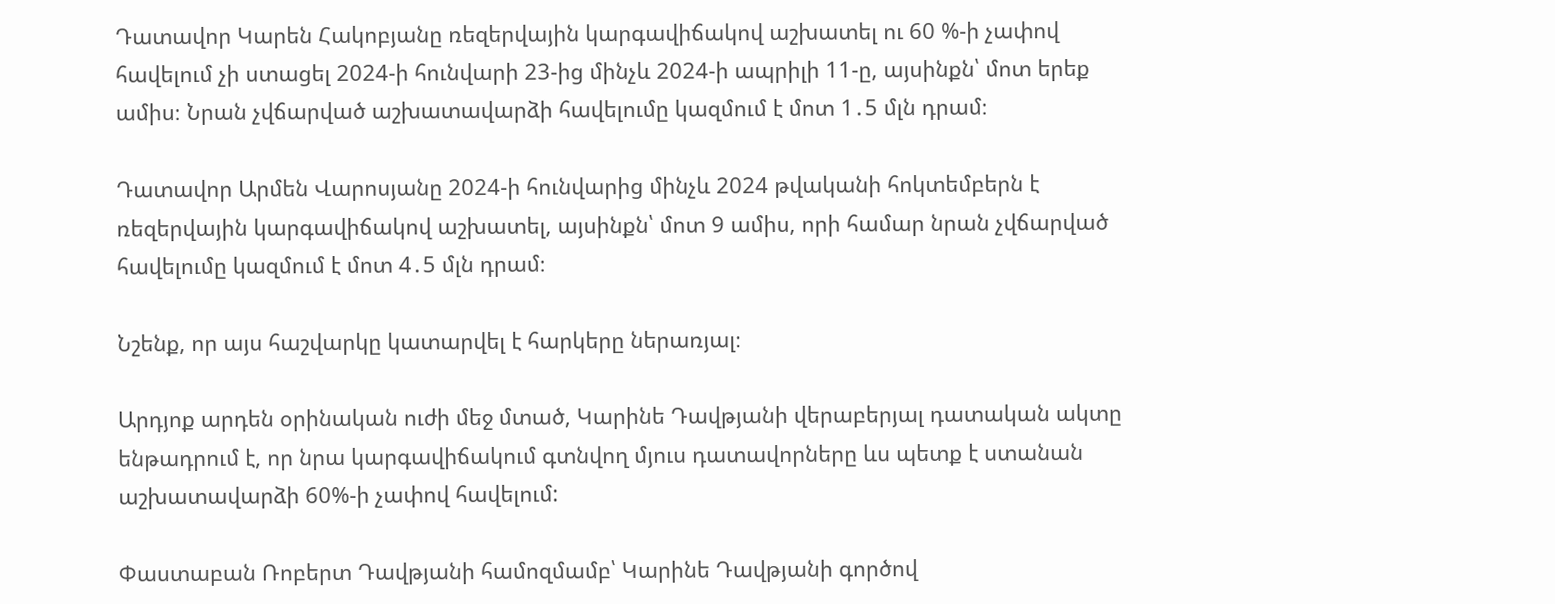Դատավոր Կարեն Հակոբյանը ռեզերվային կարգավիճակով աշխատել ու 60 %-ի չափով հավելում չի ստացել 2024-ի հունվարի 23-ից մինչև 2024-ի ապրիլի 11-ը, այսինքն՝ մոտ երեք ամիս։ Նրան չվճարված աշխատավարձի հավելումը կազմում է մոտ 1․5 մլն դրամ։

Դատավոր Արմեն Վարոսյանը 2024-ի հունվարից մինչև 2024 թվականի հոկտեմբերն է ռեզերվային կարգավիճակով աշխատել, այսինքն՝ մոտ 9 ամիս, որի համար նրան չվճարված հավելումը կազմում է մոտ 4․5 մլն դրամ։

Նշենք, որ այս հաշվարկը կատարվել է հարկերը ներառյալ։

Արդյոք արդեն օրինական ուժի մեջ մտած, Կարինե Դավթյանի վերաբերյալ դատական ակտը ենթադրում է, որ նրա կարգավիճակում գտնվող մյուս դատավորները ևս պետք է ստանան աշխատավարձի 60%-ի չափով հավելում:

Փաստաբան Ռոբերտ Դավթյանի համոզմամբ՝ Կարինե Դավթյանի գործով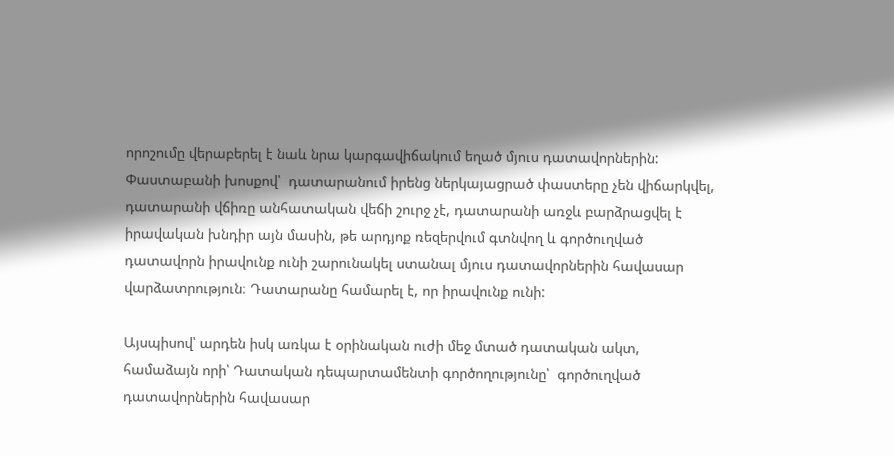որոշումը վերաբերել է նաև նրա կարգավիճակում եղած մյուս դատավորներին: Փաստաբանի խոսքով՝  դատարանում իրենց ներկայացրած փաստերը չեն վիճարկվել, դատարանի վճիռը անհատական վեճի շուրջ չէ, դատարանի առջև բարձրացվել է իրավական խնդիր այն մասին, թե արդյոք ռեզերվում գտնվող և գործուղված դատավորն իրավունք ունի շարունակել ստանալ մյուս դատավորներին հավասար վարձատրություն։ Դատարանը համարել է, որ իրավունք ունի:

Այսպիսով՝ արդեն իսկ առկա է օրինական ուժի մեջ մտած դատական ակտ, համաձայն որի՝ Դատական դեպարտամենտի գործողությունը՝  գործուղված  դատավորներին հավասար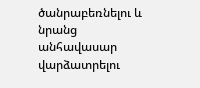ծանրաբեռնելու և նրանց անհավասար վարձատրելու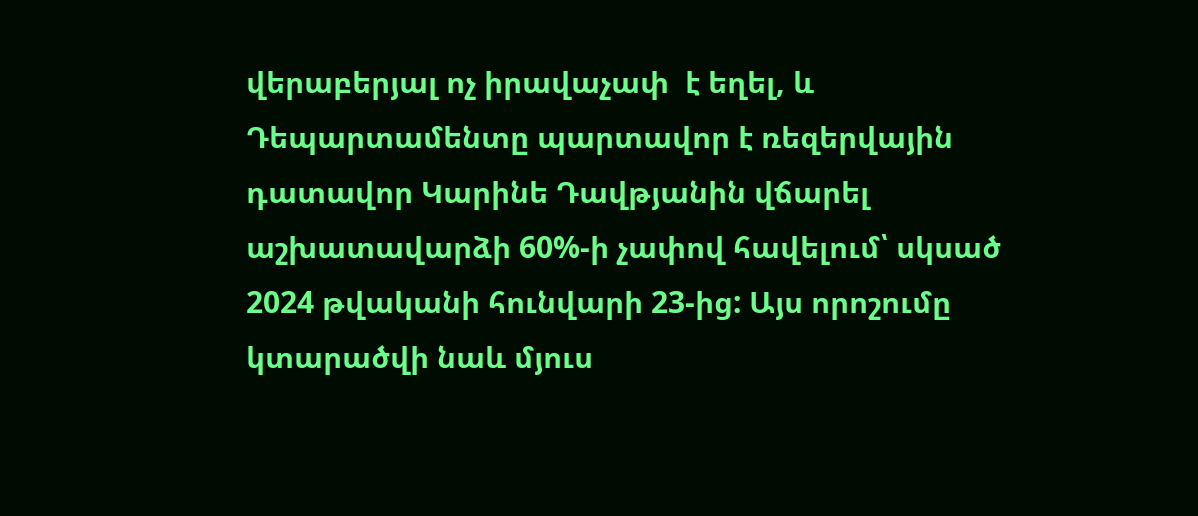վերաբերյալ ոչ իրավաչափ  է եղել, և Դեպարտամենտը պարտավոր է ռեզերվային դատավոր Կարինե Դավթյանին վճարել աշխատավարձի 60%-ի չափով հավելում՝ սկսած 2024 թվականի հունվարի 23-ից: Այս որոշումը կտարածվի նաև մյուս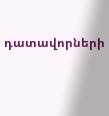դատավորների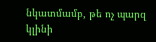նկատմամբ, թե ոչ պարզ կլինի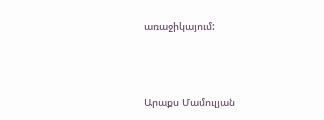առաջիկայում:



Արաքս Մամուլյան